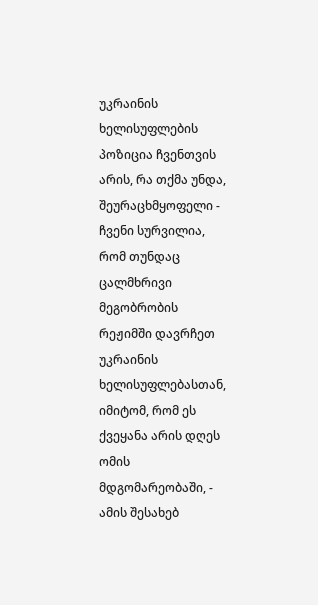უკრაინის ხელისუფლების პოზიცია ჩვენთვის არის, რა თქმა უნდა, შეურაცხმყოფელი - ჩვენი სურვილია, რომ თუნდაც ცალმხრივი მეგობრობის რეჟიმში დავრჩეთ უკრაინის ხელისუფლებასთან, იმიტომ, რომ ეს ქვეყანა არის დღეს ომის მდგომარეობაში, - ამის შესახებ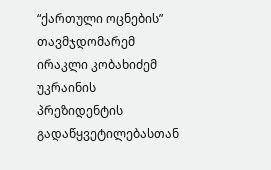“ქართული ოცნების” თავმჯდომარემ ირაკლი კობახიძემ უკრაინის პრეზიდენტის გადაწყვეტილებასთან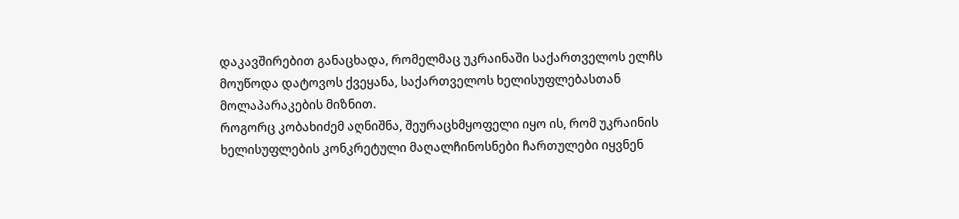დაკავშირებით განაცხადა, რომელმაც უკრაინაში საქართველოს ელჩს მოუწოდა დატოვოს ქვეყანა, საქართველოს ხელისუფლებასთან მოლაპარაკების მიზნით.
როგორც კობახიძემ აღნიშნა, შეურაცხმყოფელი იყო ის, რომ უკრაინის ხელისუფლების კონკრეტული მაღალჩინოსნები ჩართულები იყვნენ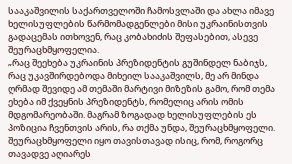სააკაშვილის საქართველოში ჩამოსვლაში და ახლა იმავე ხელისუფლების წარმომადგენლები მისი უკრაინისთვის გადაცემას ითხოვენ, რაც კობახიძის შეფასებით, ასევე შეურაცხმყოფელია.
„რაც შეეხება უკრაინის პრეზიდენტის გუშინდელ ნაბიჯს, რაც უკავშირდებოდა მიხეილ სააკაშვილს, მე არ მინდა ღრმად შევიდე ამ თემაში მარტივი მიზეზის გამო, რომ თემა ეხება იმ ქვეყნის პრეზიდენტს, რომელიც არის ომის მდგომარეობაში. მაგრამ ზოგადად ხელისუფლების ეს პოზიცია ჩვენთვის არის, რა თქმა უნდა, შეურაცხმყოფელი. შეურაცხმყოფელი იყო თავისთავად ისიც, რომ, როგორც თავადვე აღიარეს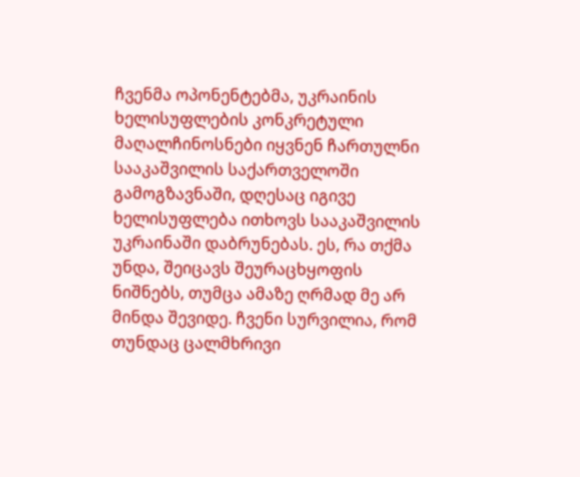ჩვენმა ოპონენტებმა, უკრაინის ხელისუფლების კონკრეტული მაღალჩინოსნები იყვნენ ჩართულნი სააკაშვილის საქართველოში გამოგზავნაში, დღესაც იგივე ხელისუფლება ითხოვს სააკაშვილის უკრაინაში დაბრუნებას. ეს, რა თქმა უნდა, შეიცავს შეურაცხყოფის ნიშნებს, თუმცა ამაზე ღრმად მე არ მინდა შევიდე. ჩვენი სურვილია, რომ თუნდაც ცალმხრივი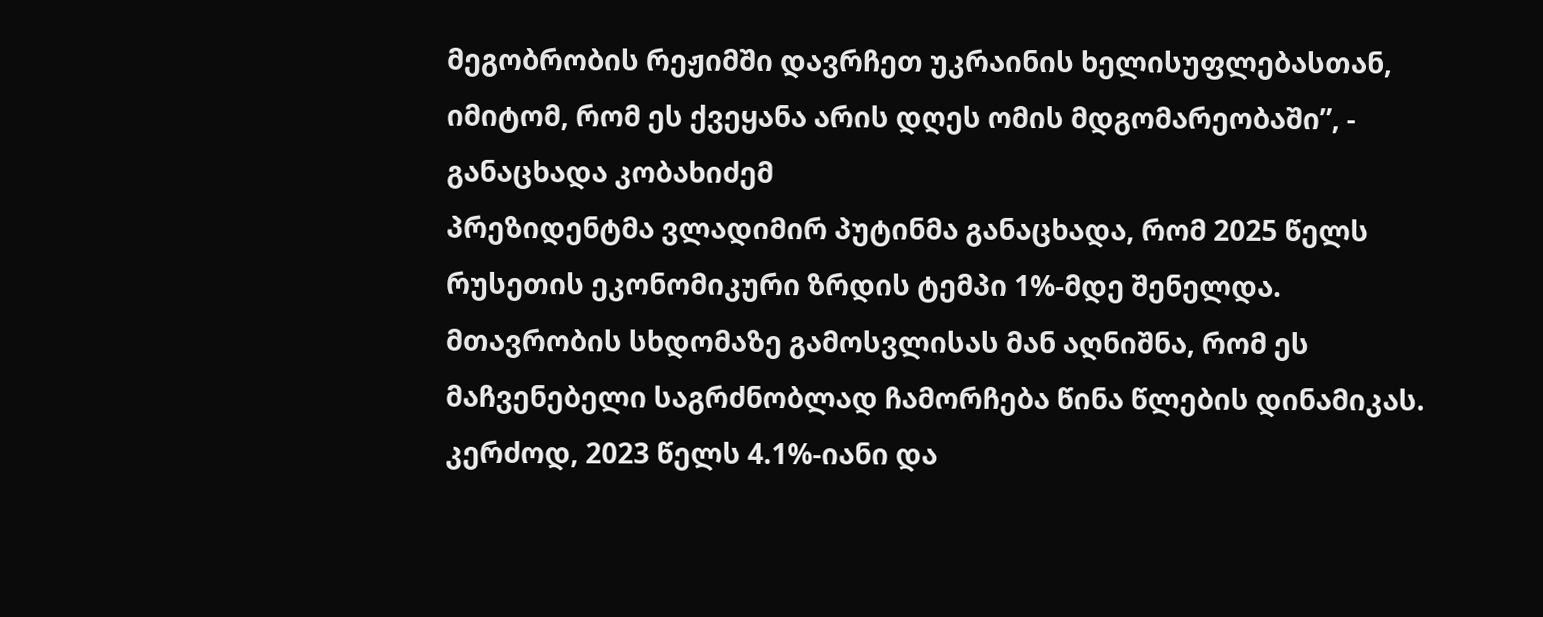მეგობრობის რეჟიმში დავრჩეთ უკრაინის ხელისუფლებასთან, იმიტომ, რომ ეს ქვეყანა არის დღეს ომის მდგომარეობაში”, - განაცხადა კობახიძემ
პრეზიდენტმა ვლადიმირ პუტინმა განაცხადა, რომ 2025 წელს რუსეთის ეკონომიკური ზრდის ტემპი 1%-მდე შენელდა.
მთავრობის სხდომაზე გამოსვლისას მან აღნიშნა, რომ ეს მაჩვენებელი საგრძნობლად ჩამორჩება წინა წლების დინამიკას. კერძოდ, 2023 წელს 4.1%-იანი და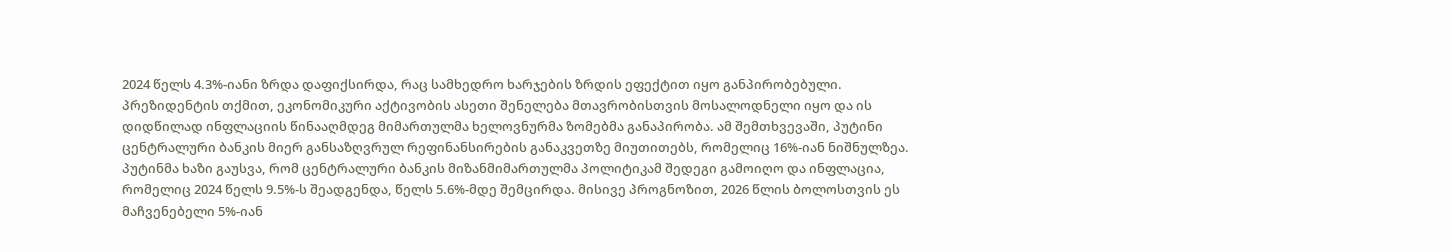2024 წელს 4.3%-იანი ზრდა დაფიქსირდა, რაც სამხედრო ხარჯების ზრდის ეფექტით იყო განპირობებული.
პრეზიდენტის თქმით, ეკონომიკური აქტივობის ასეთი შენელება მთავრობისთვის მოსალოდნელი იყო და ის დიდწილად ინფლაციის წინააღმდეგ მიმართულმა ხელოვნურმა ზომებმა განაპირობა. ამ შემთხვევაში, პუტინი ცენტრალური ბანკის მიერ განსაზღვრულ რეფინანსირების განაკვეთზე მიუთითებს, რომელიც 16%-იან ნიშნულზეა.
პუტინმა ხაზი გაუსვა, რომ ცენტრალური ბანკის მიზანმიმართულმა პოლიტიკამ შედეგი გამოიღო და ინფლაცია, რომელიც 2024 წელს 9.5%-ს შეადგენდა, წელს 5.6%-მდე შემცირდა. მისივე პროგნოზით, 2026 წლის ბოლოსთვის ეს მაჩვენებელი 5%-იან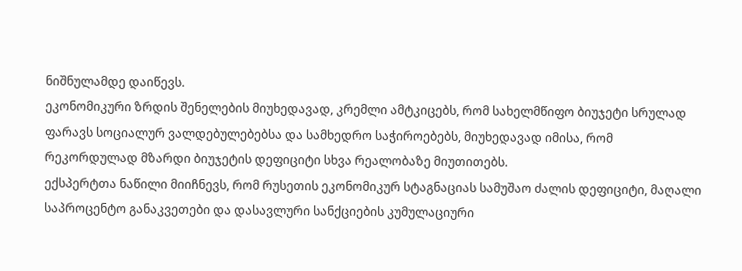ნიშნულამდე დაიწევს.
ეკონომიკური ზრდის შენელების მიუხედავად, კრემლი ამტკიცებს, რომ სახელმწიფო ბიუჯეტი სრულად ფარავს სოციალურ ვალდებულებებსა და სამხედრო საჭიროებებს, მიუხედავად იმისა, რომ რეკორდულად მზარდი ბიუჯეტის დეფიციტი სხვა რეალობაზე მიუთითებს.
ექსპერტთა ნაწილი მიიჩნევს, რომ რუსეთის ეკონომიკურ სტაგნაციას სამუშაო ძალის დეფიციტი, მაღალი საპროცენტო განაკვეთები და დასავლური სანქციების კუმულაციური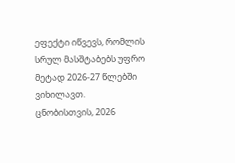ეფექტი იწვევს, რომლის სრულ მასშტაბებს უფრო მეტად 2026-27 წლებში ვიხილავთ.
ცნობისთვის, 2026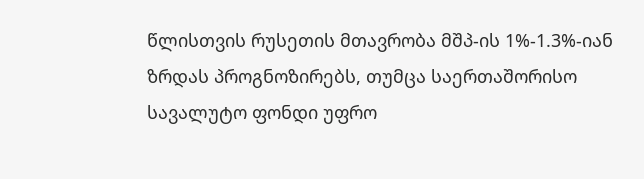წლისთვის რუსეთის მთავრობა მშპ-ის 1%-1.3%-იან ზრდას პროგნოზირებს, თუმცა საერთაშორისო სავალუტო ფონდი უფრო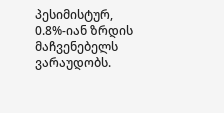პესიმისტურ, 0.8%-იან ზრდის მაჩვენებელს ვარაუდობს.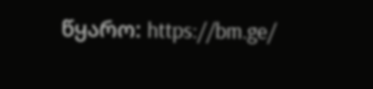წყარო: https://bm.ge/